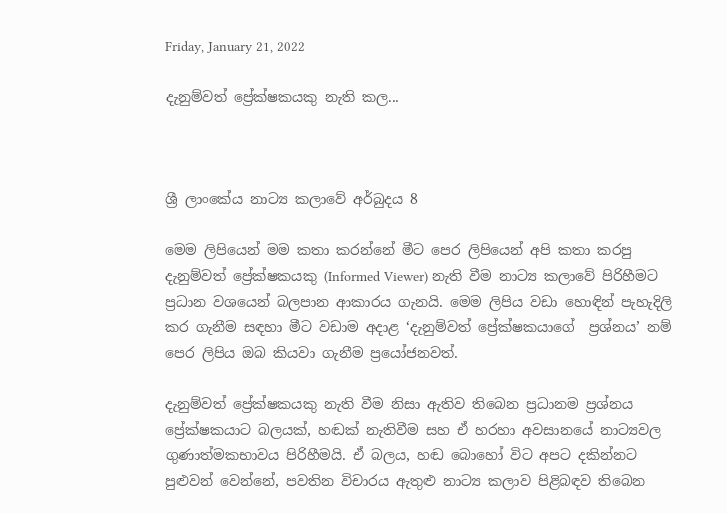Friday, January 21, 2022

දැනුම්වත් ප්‍රේක්ෂකයකු නැති කල...



ශ්‍රී ලාංකේය නාට්‍ය කලාවේ අර්බුදය 8

මෙම ලිපියෙන් මම කතා කරන්නේ මීට පෙර ලිපියෙන් අපි කතා කරපු දැනුම්වත් ප්‍රේක්ෂකයකු (Informed Viewer) නැති වීම නාට්‍ය කලාවේ පිරිහීමට ප්‍රධාන වශයෙන් බලපාන ආකාරය ගැනයි. මෙම ලිපිය වඩා හොඳින් පැහැදිලි කර ගැනීම සඳහා මීට වඩාම අදාළ ‘දැනුම්වත් ප්‍රේක්ෂකයාගේ  ප්‍රශ්නය’ නම් පෙර ලිපිය ඔබ කියවා ගැනීම ප්‍රයෝජනවත්.

දැනුම්වත් ප්‍රේක්ෂකයකු නැති වීම නිසා ඇතිව තිබෙන ප්‍රධානම ප්‍රශ්නය  ප්‍රේක්ෂකයාට බලයක්, හඬක් නැතිවීම සහ ඒ හරහා අවසානයේ නාට්‍යවල ගුණාත්මකභාවය පිරිහීමයි. ඒ බලය, හඬ බොහෝ විට අපට දකින්නට පුළුවන් වෙන්නේ, පවතින විචාරය ඇතුළු නාට්‍ය කලාව පිළිබඳව තිබෙන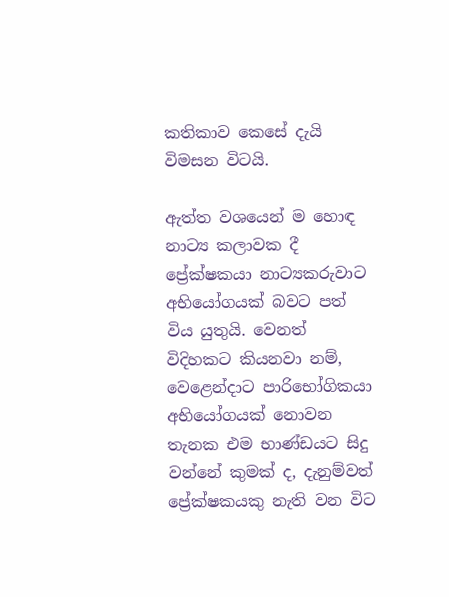කතිකාව කෙසේ දැයි විමසන විටයි.

ඇත්ත වශයෙන් ම හොඳ නාට්‍ය කලාවක දී ප්‍රේක්ෂකයා නාට්‍යකරුවාට අභියෝගයක් බවට පත් විය යුතුයි. වෙනත් විදිහකට කියනවා නම්, වෙළෙන්දාට පාරිභෝගිකයා අභියෝගයක් නොවන තැනක එම භාණ්ඩයට සිදු වන්නේ කුමක් ද, දැනුම්වත් ප්‍රේක්ෂකයකු නැති වන විට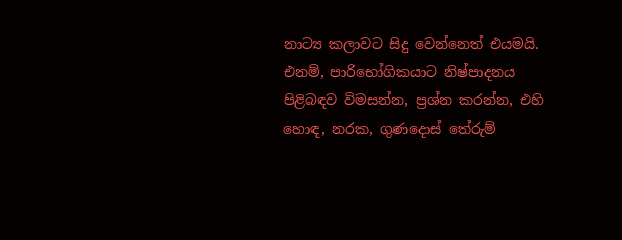නාට්‍ය කලාවට සිදු වෙන්නෙත් එයමයි. එනම්, පාරිභෝගිකයාට නිෂ්පාදනය පිළිබඳව විමසන්න, ප්‍රශ්න කරන්න, එහි හොඳ, නරක, ගුණදොස් තේරුම්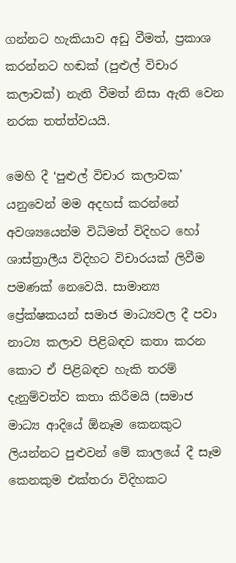ගන්නට හැකියාව අඩු වීමත්, ප්‍රකාශ කරන්නට හඬක් (පුළුල් විචාර කලාවක්) නැති වීමත් නිසා ඇති වෙන නරක තත්ත්වයයි.

මෙහි දී ‘පුළුල් විචාර කලාවක’ යනුවෙන් මම අදහස් කරන්නේ අවශ්‍යයෙන්ම විධිමත් විදිහට හෝ ශාස්ත්‍රාලීය විදිහට විචාරයක් ලිවීම පමණක් නෙවෙයි. සාමාන්‍ය ප්‍රේක්ෂකයන් සමාජ මාධ්‍යවල දී පවා නාට්‍ය කලාව පිළිබඳව කතා කරන කොට ඒ පිළිබඳව හැකි තරම් දැනුම්වත්ව කතා කිරීමයි (සමාජ මාධ්‍ය ආදියේ ඕනෑම කෙනකුට ලියන්නට පුළුවන් මේ කාලයේ දී සෑම කෙනකුම එක්තරා විදිහකට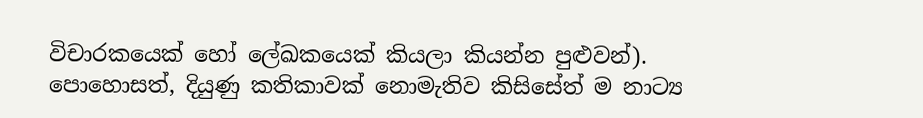විචාරකයෙක් හෝ ලේඛකයෙක් කියලා කියන්න පුළුවන්). පොහොසත්, දියුණු කතිකාවක් නොමැතිව කිසිසේත් ම නාට්‍ය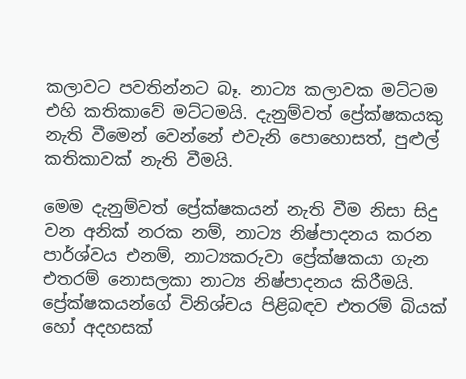කලාවට පවතින්නට බෑ. නාට්‍ය කලාවක මට්ටම එහි කතිකාවේ මට්ටමයි. දැනුම්වත් ප්‍රේක්ෂකයකු නැති වීමෙන් වෙන්නේ එවැනි පොහොසත්, පුළුල් කතිකාවක් නැති වීමයි.

මෙම දැනුම්වත් ප්‍රේක්ෂකයන් නැති වීම නිසා සිදු වන අනික් නරක නම්, නාට්‍ය නිෂ්පාදනය කරන පාර්ශ්වය එනම්, නාට්‍යකරුවා ප්‍රේක්ෂකයා ගැන එතරම් නොසලකා නාට්‍ය නිෂ්පාදනය කිරීමයි. ප්‍රේක්ෂකයන්ගේ විනිශ්චය පිළිබඳව එතරම් බියක් හෝ අදහසක්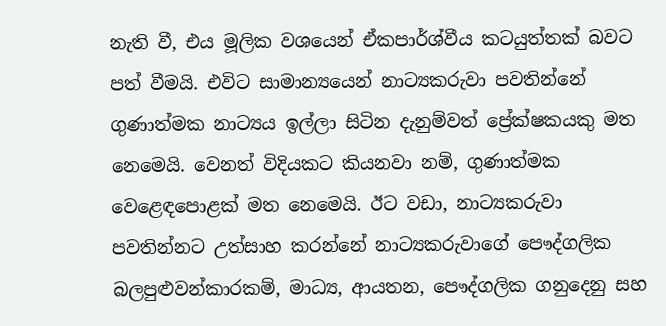නැති වී, එය මූලික වශයෙන් ඒකපාර්ශ්වීය කටයුත්තක් බවට පත් වීමයි. එවිට සාමාන්‍යයෙන් නාට්‍යකරුවා පවතින්නේ ගුණාත්මක නාට්‍යය ඉල්ලා සිටින දැනුම්වත් ප්‍රේක්ෂකයකු මත නෙමෙයි. වෙනත් විදියකට කියනවා නම්, ගුණාත්මක වෙළෙඳපොළක් මත නෙමෙයි. ඊට වඩා, නාට්‍යකරුවා පවතින්නට උත්සාහ කරන්නේ නාට්‍යකරුවාගේ පෞද්ගලික බලපුළුවන්කාරකම්, මාධ්‍ය, ආයතන, පෞද්ගලික ගනුදෙනු සහ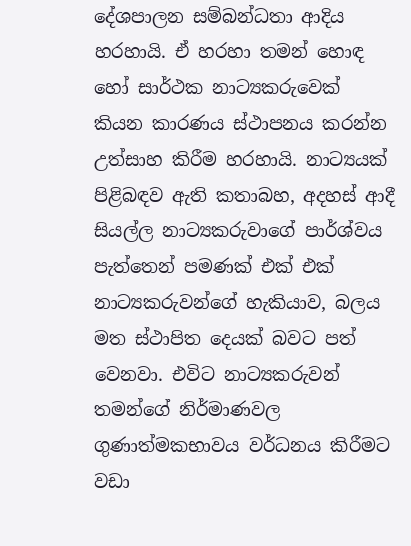දේශපාලන සම්බන්ධතා ආදිය හරහායි. ඒ හරහා තමන් හොඳ හෝ සාර්ථක නාට්‍යකරුවෙක් ‌ කියන කාරණය ස්ථාපනය කරන්න උත්සාහ කිරීම හරහායි. නාට්‍යයක් පිළිබඳව ඇති කතාබහ, අදහස් ආදී සියල්ල නාට්‍යකරුවාගේ පාර්ශ්වය පැත්තෙන් පමණක් එක් එක් නාට්‍යකරුවන්ගේ හැකියාව, බලය මත ස්ථාපිත දෙයක් බවට පත් වෙනවා. එවිට නාට්‍යකරුවන් තමන්ගේ නිර්මාණවල ගුණාත්මකභාවය වර්ධනය කිරීමට වඩා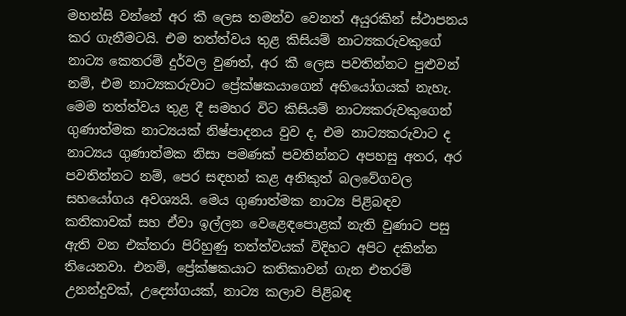මහන්සි වන්නේ අර කී ලෙස තමන්ව වෙනත් අයුරකින් ස්ථාපනය කර ගැනීමටයි. එම තත්ත්වය තුළ කිසියම් නාට්‍යකරුවකුගේ නාට්‍ය කෙතරම් දුර්වල වුණත්, අර කී ලෙස පවතින්නට පුළුවන් නම්, එම නාට්‍යකරුවාට ප්‍රේක්ෂකයාගෙන් අභියෝගයක් නැහැ. මෙම තත්ත්වය තුළ දී සමහර විට කිසියම් නාට්‍යකරුවකුගෙන් ගුණාත්මක නාට්‍යයක් නිෂ්පාදනය වුව ද, එම නාට්‍යකරුවාට ද නාට්‍යය ගුණාත්මක නිසා පමණක් පවතින්නට අපහසු අතර, අර පවතින්නට නම්, පෙර සඳහන් කළ අනිකුත් බලවේගවල  සහයෝගය අවශ්‍යයි. මෙය ගුණාත්මක නාට්‍ය පිළිබඳව කතිකාවක් සහ ඒවා ඉල්ලන වෙළෙඳපොළක් නැති වුණාට පසු ඇති වන එක්තරා පිරිහුණු තත්ත්වයක් විදිහට අපිට දකින්න තියෙනවා. එනම්, ප්‍රේක්ෂකයාට කතිකාවන් ගැන එතරම් උනන්දුවක්, උද්‍යෝගයක්, නාට්‍ය කලාව පිළිබඳ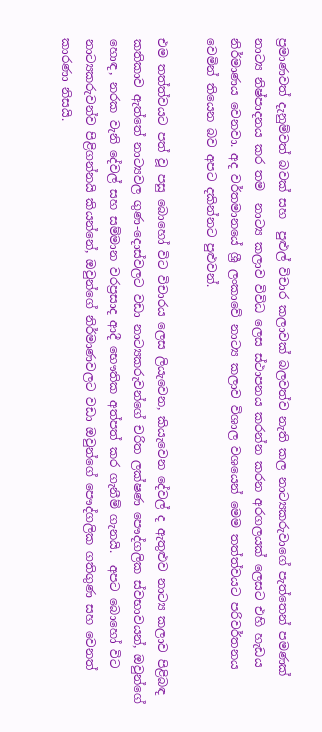ප්‍රමාණවත් දැනුම්වත් බවක් සහ  පුළුල් විචාර කලාවක් බලවත්ව නැති කල නාට්‍යකරුවාගේ පැත්තෙන් පමණක් නාට්‍ය නිෂ්පාදනය කර තම  නාට්‍ය කලාව විවිධ ලෙස ස්ථාපනය කරන්න කරන අරගලයක් ලෙසට එහි හැඩය නිර්මාණය වෙනවා. අද වර්තමානයේ ශ්‍රී ලංකාවේ නාට්‍ය කලාව විශාල වශයෙන් මෙම තත්ත්වයට පරිවර්තනය වෙමින් තියෙන බව අපට දකින්නට පුළුවන්.

එම තත්ත්වයට පත් වූ පසු බොහෝ විට විචාරය ලෙස ලියැවෙන, කියැවෙන දේවල් ද ඇතුළුව නාට්‍ය කලාව පිළිබඳ කතිකාව ඇත්තේ නාට්‍යවල ගුණ-දොස්වලට වඩා නාට්‍යකරුවන්ගේ චරිත ලක්ෂණ පෞද්ගලික ස්වභාවයන්, ඔවුන්ගේ හොඳ, නරක වැනි දේවල් සහ සම්මාන වරප්‍රසාද ආදී භෞතික අත්පත් කර ගැනීම් ගැනයි.  අපට බොහෝ විට නාට්‍යකරුවන්ව පිළිගන්නයි කියන්නේ, ඔවුන්ගේ නිර්මාණවලට වඩා ඔවුන්ගේ පෞද්ගලික ගතිගුණ සහ වෙනත් කාරණා නිසයි.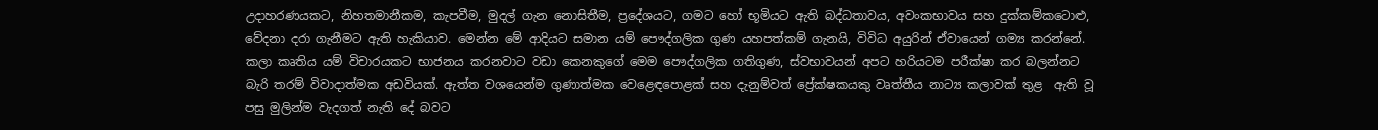උදාහරණයකට, නිහතමානීකම, කැපවීම, මුදල් ගැන නොසිතීම, ප්‍රදේශයට, ගමට හෝ භූමියට ඇති බද්ධතාවය, අවංකභාවය සහ දුක්කම්කටොළු, වේදනා දරා ගැනීමට ඇති හැකියාව. මෙන්න මේ ආදියට සමාන යම් පෞද්ගලික ගුණ යහපත්කම් ගැනයි, විවිධ අයුරින් ඒවායෙන් ගම්‍ය කරන්නේ. කලා කෘතිය යම් විචාරයකට භාජනය කරනවාට වඩා කෙනකුගේ මෙම පෞද්ගලික ගතිගුණ, ස්වභාවයන් අපට හරියටම පරීක්ෂා කර බලන්නට බැරි තරම් විවාදාත්මක අඩවියක්. ඇත්ත වශයෙන්ම ගුණාත්මක වෙළෙඳපොළක් සහ දැනුම්වත් ප්‍රේක්ෂකයකු වෘත්තීය නාට්‍ය කලාවක් තුළ  ඇති වූ පසු මුලින්ම වැදගත් නැති දේ බවට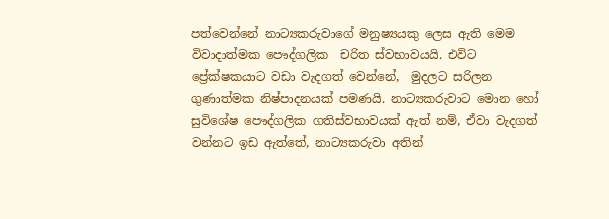පත්වෙන්නේ නාට්‍යකරුවාගේ මනුෂ්‍යයකු ලෙස ඇති මෙම විවාදාත්මක පෞද්ගලික  චරිත ස්වභාවයයි. එවිට ප්‍රේක්ෂකයාට වඩා වැදගත් වෙන්නේ,  මුදලට සරිලන ගුණාත්මක නිෂ්පාදනයක් පමණයි. නාට්‍යකරුවාට මොන හෝ සුවිශේෂ පෞද්ගලික ගතිස්වභාවයක් ඇත් නම්, ඒවා වැදගත් වන්නට ඉඩ ඇත්තේ, නාට්‍යකරුවා අතින්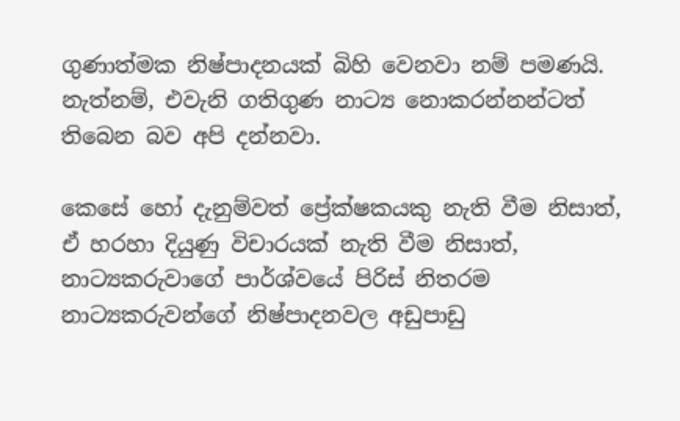ගුණාත්මක නිෂ්පාදනයක් බිහි වෙනවා නම් පමණයි. නැත්නම්, එවැනි ගතිගුණ නාට්‍ය නොකරන්නන්ටත් තිබෙන බව අපි දන්නවා.

කෙසේ හෝ දැනුම්වත් ප්‍රේක්ෂකයකු නැති වීම නිසාත්, ඒ හරහා දියුණු විචාරයක් නැති වීම නිසාත්, නාට්‍යකරුවාගේ පාර්ශ්වයේ පිරිස් නිතරම නාට්‍යකරුවන්ගේ නිෂ්පාදනවල අඩුපාඩු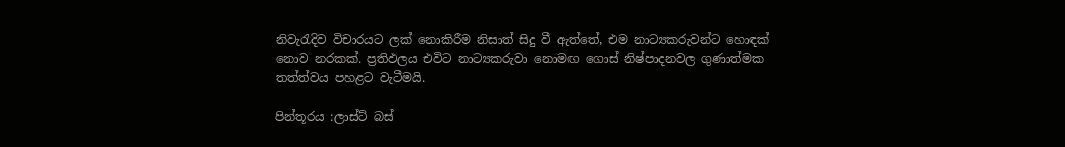නිවැරැදිව විචාරයට ලක් නොකිරීම නිසාත් සිදු වී ඇත්තේ, එම නාට්‍යකරුවන්ට හොඳක් නොව නරකක්. ප්‍රතිඵලය එවිට නාට්‍යකරුවා නොමඟ ගොස් නිෂ්පාදනවල ගුණාත්මක තත්ත්වය පහළට වැටීමයි.

පින්තූරය :ලාස්ට් බස්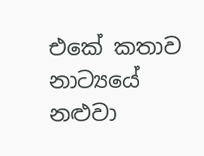එකේ කතාව නාට්‍යයේ නළුවා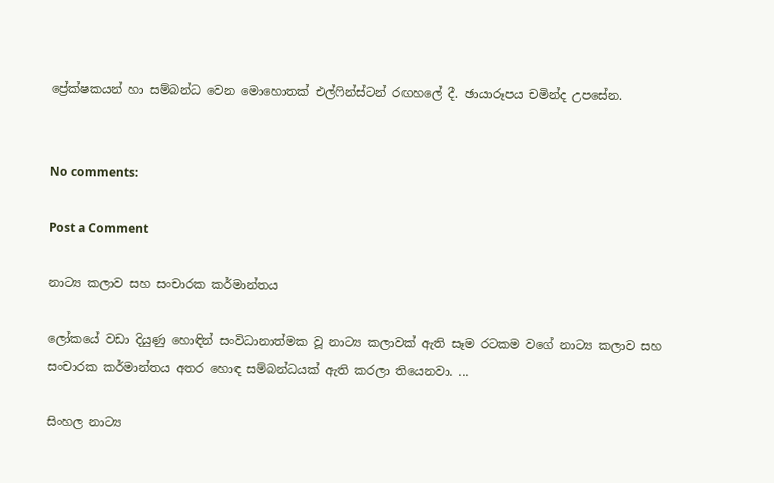ප්‍රේක්ෂකයන් හා සම්බන්ධ වෙන මොහොතක් එල්ෆින්ස්ටන් රඟහලේ දී. ඡායාරූපය චමින්ද උපසේන.


No comments:

Post a Comment

නාට්‍ය කලාව සහ සංචාරක කර්මාන්තය

ලෝකයේ වඩා දියුණු හොඳින් සංවිධානාත්මක වූ නාට්‍ය කලාවක් ඇති සෑම රටකම වගේ නාට්‍ය කලාව සහ සංචාරක කර්මාන්තය අතර හොඳ සම්බන්ධයක් ඇති කරලා තියෙනවා. ...

සිංහල නාට්‍ය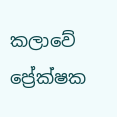කලාවේ ප්‍රේක්ෂක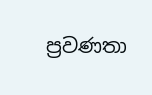ප්‍රවණතා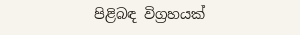පිළිබඳ විග්‍රහයක්